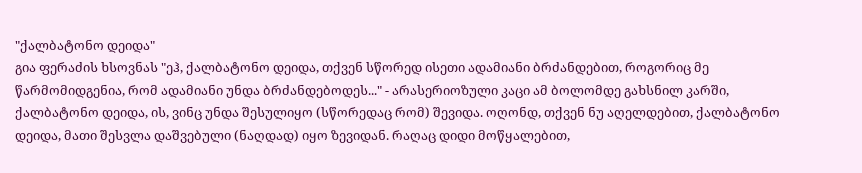"ქალბატონო დეიდა"
გია ფერაძის ხსოვნას "ეჰ, ქალბატონო დეიდა, თქვენ სწორედ ისეთი ადამიანი ბრძანდებით, როგორიც მე წარმომიდგენია, რომ ადამიანი უნდა ბრძანდებოდეს..." - არასერიოზული კაცი ამ ბოლომდე გახსნილ კარში, ქალბატონო დეიდა, ის, ვინც უნდა შესულიყო (სწორედაც რომ) შევიდა. ოღონდ, თქვენ ნუ აღელდებით, ქალბატონო დეიდა, მათი შესვლა დაშვებული (ნაღდად) იყო ზევიდან. რაღაც დიდი მოწყალებით,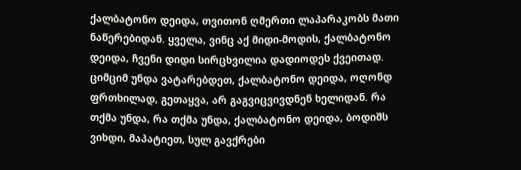ქალბატონო დეიდა, თვითონ ღმერთი ლაპარაკობს მათი ნაწერებიდან. ყველა, ვინც აქ მიდი-მოდის, ქალბატონო დეიდა, ჩვენი დიდი სირცხვილია დადიოდეს ქვეითად. ციმციმ უნდა ვატარებდეთ, ქალბატონო დეიდა, ოღონდ ფრთხილად, გეთაყვა, არ გაგვიცვივდნენ ხელიდან. რა თქმა უნდა, რა თქმა უნდა, ქალბატონო დეიდა, ბოდიშს ვიხდი, მაპატიეთ, სულ გავქრები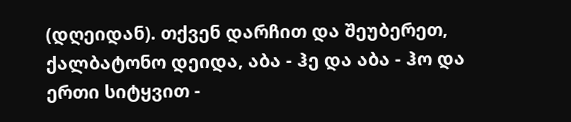(დღეიდან). თქვენ დარჩით და შეუბერეთ, ქალბატონო დეიდა, აბა - ჰე და აბა - ჰო და ერთი სიტყვით -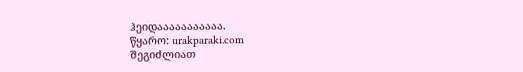ჰეიდააააააააააა.
წყარო: urakparaki.com
შეგიძლიათ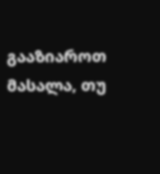გააზიაროთ მასალა, თუ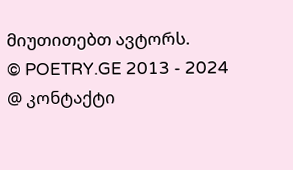მიუთითებთ ავტორს.
© POETRY.GE 2013 - 2024
@ კონტაქტი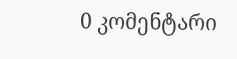0 კომენტარი